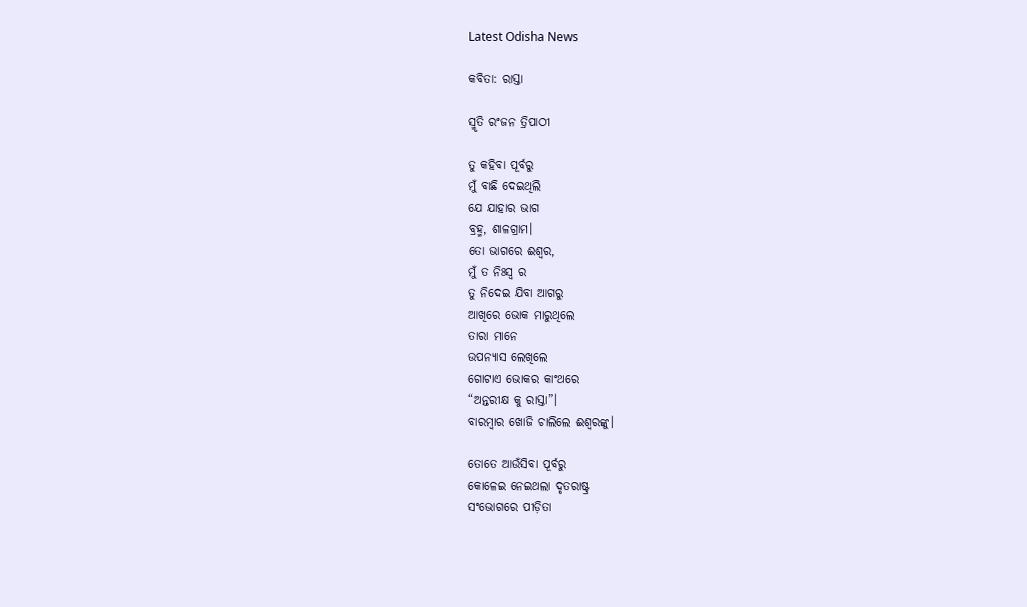Latest Odisha News

କବିତା: ରାସ୍ତା

ସ୍ମୃତି ରଂଜନ ତ୍ରିପାଠୀ

ତୁ କହିବା ପୂର୍ବରୁ
ମୁଁ ବାଛି ଦେଇଥିଲି
ଯେ ଯାହାର ଭାଗ
ବ୍ରହ୍ମ, ଶାଳଗ୍ରାମ।
ତୋ ଭାଗରେ ଈଶ୍ୱର,
ମୁଁ ତ ନିଃସ୍ୱ ର
ତୁ ନିଦେଇ ଯିବା ଆଗରୁ
ଆଖିରେ ଭୋକ ମାରୁଥିଲେ
ତାରା ମାନେ
ଉପନ୍ୟାସ ଲେଖିଲେ
ଗୋଟାଏ ଭୋକର କାଂଥରେ
“ଅନ୍ତରୀକ୍ଷ କୁ ରାସ୍ତା”।
ବାରମ୍ବାର ଖୋଜି ଚାଲିଲେ ଈଶ୍ୱରଙ୍କୁ।

ତୋତେ ଆଉଁସିବା ପୂର୍ବରୁ
କୋଳେଇ ନେଇଥଲା ଦୃତରାଷ୍ଟ୍ର
ସଂଭୋଗରେ ପୀଡ଼ିତା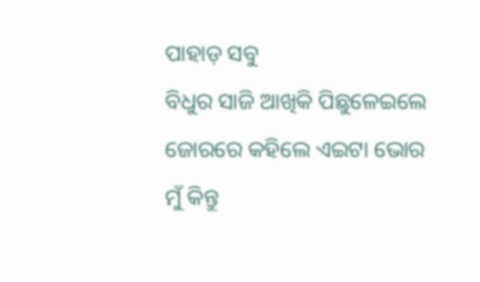ପାହାଡ଼ ସବୁ
ବିଧୁର ସାଜି ଆଖିକି ପିଛୁଳେଇଲେ
ଜୋରରେ କହିଲେ ଏଇଟା ଭୋର
ମୁଁ କିନ୍ତୁ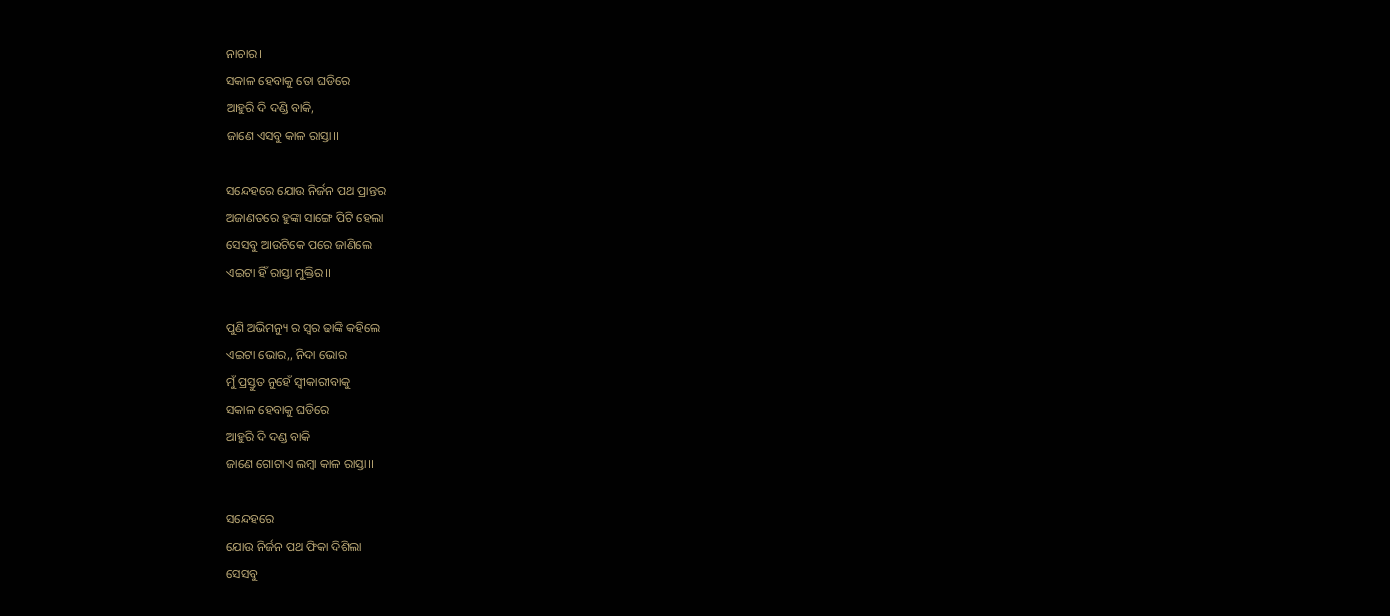ନାଚାର।
ସକାଳ ହେବାକୁ ତୋ ଘଡିରେ
ଆହୁରି ଦି ଦଣ୍ଡି ବାକି,
ଜାଣେ ଏସବୁ କାଳ ରାସ୍ତା।।

ସନ୍ଦେହରେ ଯୋଉ ନିର୍ଜନ ପଥ ପ୍ରାନ୍ତର
ଅଜାଣତରେ ହୁଙ୍କା ସାଙ୍ଗେ ପିଟି ହେଲା
ସେସବୁ ଆଉଟିକେ ପରେ ଜାଣିଲେ
ଏଇଟା ହିଁ ରାସ୍ତା ମୁକ୍ତିର।।

ପୁଣି ଅଭିମନ୍ୟୁ ର ସ୍ୱର ଢାଙ୍କି କହିଲେ
ଏଇଟା ଭୋର,, ନିଦା ଭୋର
ମୁଁ ପ୍ରସ୍ତୁତ ନୁହେଁ ସ୍ବୀକାରୀବାକୁ
ସକାଳ ହେବାକୁ ଘଡିରେ
ଆହୁରି ଦି ଦଣ୍ଡ ବାକି
ଜାଣେ ଗୋଟାଏ ଲମ୍ବା କାଳ ରାସ୍ତା।।

ସନ୍ଦେହରେ
ଯୋଉ ନିର୍ଜନ ପଥ ଫିକା ଦିଶିଲା
ସେସବୁ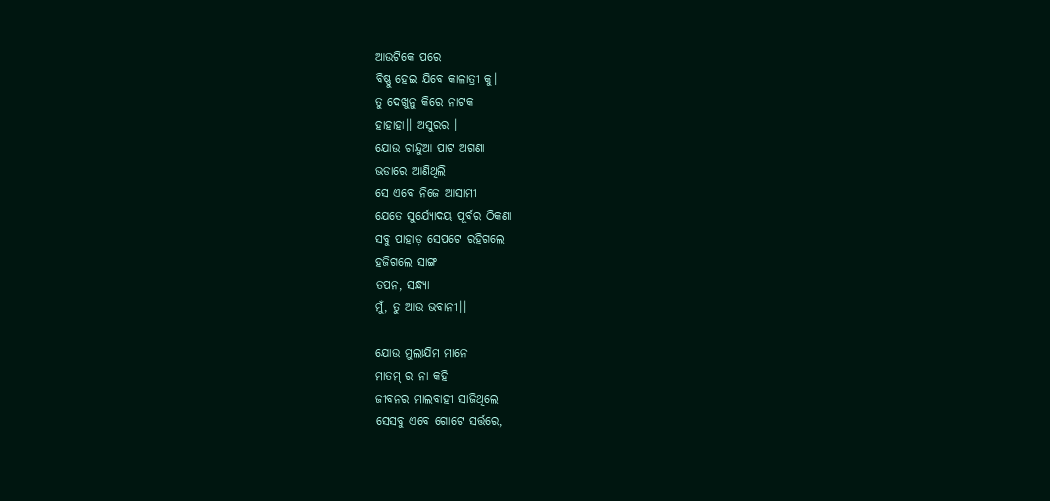ଆଉଟିକେ ପରେ
ବିଷ୍ଣୁ ହେଇ ଯିବେ କାଳାତ୍ରୀ କୁ।
ତୁ ଦେଖୁନୁ କିରେ ନାଟକ
ହାହାହା।। ଅସୁରର ।
ଯୋଉ ଚାନ୍ଦୁଆ ପାଟ ଅଗଣା
ଭଡାରେ ଆଣିଥିଲି
ସେ ଏବେ ନିଜେ ଆସାମୀ
ଯେତେ ସୁର୍ଯ୍ୟୋଦୟ ପୂର୍ବର ଠିକଣା
ସବୁ ପାହାଡ଼ ସେପଟେ ରହିଗଲେ
ହଜିଗଲେ ସାଙ୍ଗ
ତପନ, ସନ୍ଧ୍ୟା
ମୁଁ, ତୁ ଆଉ ଭବାନୀ।।

ଯୋଉ ମୁଲାଯିମ ମାନେ
ମାତମ୍ ର ନା କହି
ଜୀବନର ମାଲବାହୀ ସାଜିଥିଲେ
ସେସବୁ ଏବେ ଗୋଟେ ସର୍ତ୍ତରେ,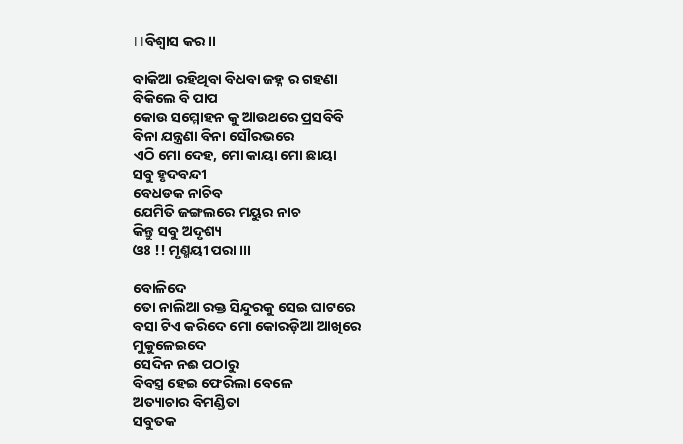।।ବିଶ୍ବାସ କର।।

ବାକିଆ ରହିଥିବା ବିଧବା ଜହ୍ନ ର ଗହଣା
ବିକିଲେ ବି ପାପ
କୋଉ ସମ୍ମୋହନ କୁ ଆଉଥରେ ପ୍ରସବିବି
ବିନା ଯନ୍ତ୍ରଣା ବିନା ସୌରଭରେ
ଏଠି ମୋ ଦେହ, ମୋ କାୟା ମୋ ଛାୟା
ସବୁ ହୃଦବନ୍ଦୀ
ବେଧଡକ ନାଚିବ
ଯେମିତି ଜଙ୍ଗଲରେ ମୟୁର ନାଚ
କିନ୍ତୁ ସବୁ ଅଦୃଶ୍ୟ
ଓଃ !! ମୃଣ୍ମୟୀ ପରା।।।

ବୋଳିଦେ
ତୋ ନାଲିଆ ରକ୍ତ ସିନ୍ଦୁରକୁ ସେଇ ଘାଟରେ
ବସା ଟିଏ କରିଦେ ମୋ କୋରଡ଼ିଆ ଆଖିରେ
ମୁକୁଳେଇଦେ
ସେଦିନ ନଈ ପଠାରୁ
ବିବସ୍ତ୍ର ହେଇ ଫେରିଲା ବେଳେ
ଅତ୍ୟାଚାର ବିମଣ୍ଡିତା
ସବୁତକ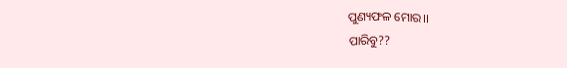ପୁଣ୍ୟଫଳ ମୋର।।
ପାରିବୁ??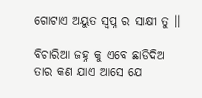ଗୋଟାଏ ଅୟୁତ ସ୍ବପ୍ନ ର ସାକ୍ଷୀ ତୁ ।।

ବିଚାରିଆ ଜହ୍ନ କୁ ଏବେ ଛାଡିଦିଅ
ତାର କଣ ଯାଏ ଆସେ ଯେ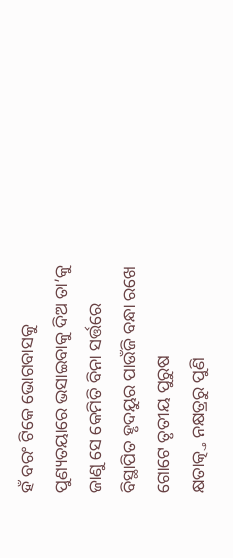ହଁ ବରଂ ଟିକେ ଭୋଗବାସକୁ
ପୁଣ୍ୟତୟାରେ ଭସାଇବାକୁ ଦିଅ ତା’କୁ
ଜାଣୁ ସେ କେମିତି ବିନା ସର୍ତ୍ତରେ
ବିସ୍ଥାପିତ ହୃଦୟୁର ପାଉଁଜି ବନ୍ଧା ରଖେ
ଗୋଟେ ତୃତୀୟ ପୁରୁଷ
କ୍ଷତାତ୍କ୍ତ ନକ୍ଷତ୍ରରୁ ପୁଣି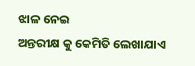ଝାଳ ନେଇ
ଅନ୍ତରୀକ୍ଷ କୁ କେମିତି ଲେଖାଯାଏ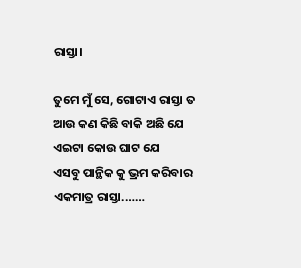ରାସ୍ତା।

ତୁମେ ମୁଁ ସେ, ଗୋଟାଏ ରାସ୍ତା ତ
ଆଉ କଣ କିଛି ବାକି ଅଛି ଯେ
ଏଇଟା କୋଉ ଘାଟ ଯେ
ଏସବୁ ପାନ୍ଥିକ କୁ ଭ୍ରମ କରିବାର
ଏକମାତ୍ର ରାସ୍ତା.……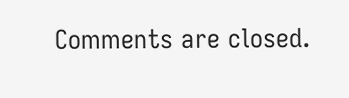Comments are closed.